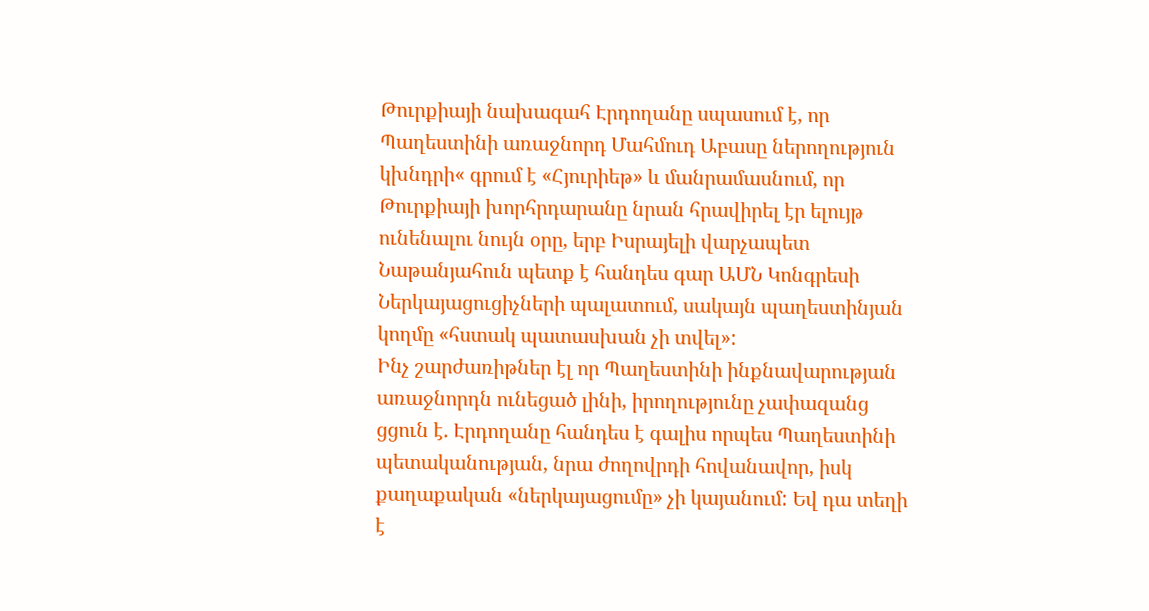Թուրքիայի նախագահ Էրդողանը սպասում է, որ Պաղեստինի առաջնորդ Մահմուդ Աբասը ներողություն կխնդրի« գրում է «Հյուրիեթ» և մանրամասնում, որ Թուրքիայի խորհրդարանը նրան հրավիրել էր ելույթ ունենալու նույն օրը, երբ Իսրայելի վարչապետ Նաթանյահուն պետք է հանդես գար ԱՄՆ Կոնգրեսի Ներկայացուցիչների պալատում, սակայն պաղեստինյան կողմը «հստակ պատասխան չի տվել»:
Ինչ շարժառիթներ էլ որ Պաղեստինի ինքնավարության առաջնորդն ունեցած լինի, իրողությունը չափազանց ցցուն է. Էրդողանը հանդես է գալիս որպես Պաղեստինի պետականության, նրա ժողովրդի հովանավոր, իսկ քաղաքական «ներկայացումը» չի կայանում: Եվ դա տեղի է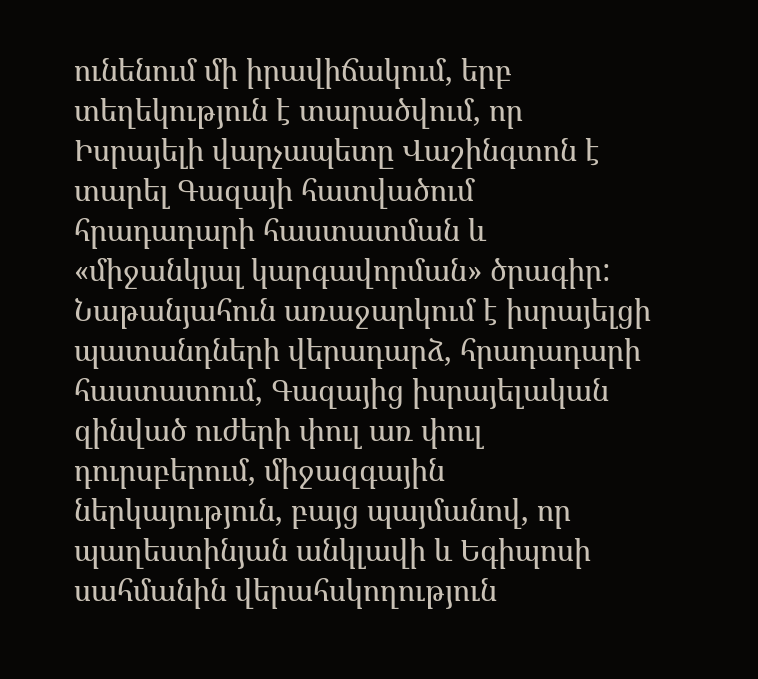ունենում մի իրավիճակում, երբ տեղեկություն է տարածվում, որ Իսրայելի վարչապետը Վաշինգտոն է տարել Գազայի հատվածում հրադադարի հաստատման և «միջանկյալ կարգավորման» ծրագիր:
Նաթանյահուն առաջարկում է իսրայելցի պատանդների վերադարձ, հրադադարի հաստատում, Գազայից իսրայելական զինված ուժերի փուլ առ փուլ դուրսբերում, միջազգային ներկայություն, բայց պայմանով, որ պաղեստինյան անկլավի և Եգիպոսի սահմանին վերահսկողություն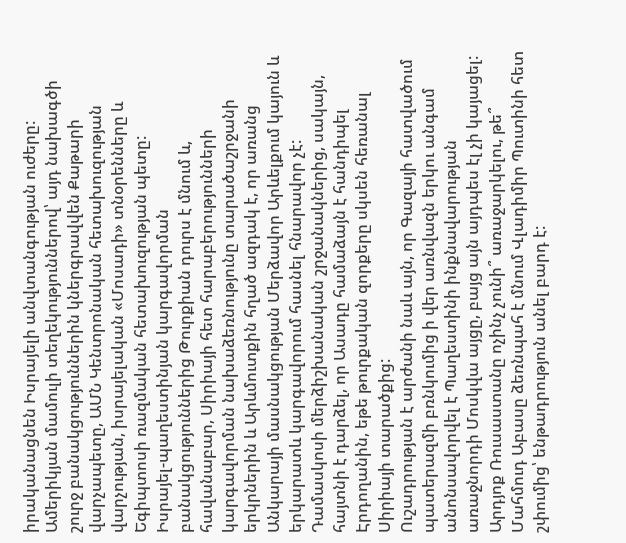իրականացնեն Իսրայելի անվտանգության ուժերը:
Ամերիկյան մամուլի տեղեկություններով՝ այդ նախագծի շուրջ բանակցություններին կներգրավվեն Քաթարի վարչապետը, ԱՄՆ Կենտրոնական հետախուզության վարչության, իսրայելական «Մոսադի» տնօրենները և Եգիպտոսի ռազմական հետախուզության պետը:
Իսրայել-պաղեստինյան կարգավորման բանակցություններից Թուրքիան դուրս է մնում և, հավանաբար, Սիրիայի հետ հարաբերությունների կարգավորման նախաձեռնությունը տարածաշրջանի երկրներին և Արևմուտքին հղած ազդակ է, որ առանց Անկարայի մասնակցության Մերձավոր Արևելքում կայուն և երկարատև կարգավորում հասնել հնարավոր չէ: Դամասկոսի մերձիշխանական շրջանակներից, սակայն, հայտնի է դարձել, որ Ասադը համաձայն է հանդիպել Էրդողանին, եթե թուրքական զորքերը սկսեն հեռանալ Սիրիայի տարածքից:
Ուշադրության է արժանի նաև այն, որ Գազայի հատվածում պատերազմի բռնկումից ի վեր առնվազն երկու անգամ անոնսավորվել է Պաղեստինի ինքնավարության առաջնորդի Մոսկվա այցը, բայց այն այդպես էլ չի կայացել: Արդյոք Ռուսաստանը ոչինչ չունի՞ առաջարկելու, թե՞ Մահմուդ Աբասը ձեռնպահ է մնում Վլադիմիր Պուտինի հետ շփումից՝ ենթադրություն անել բարդ է: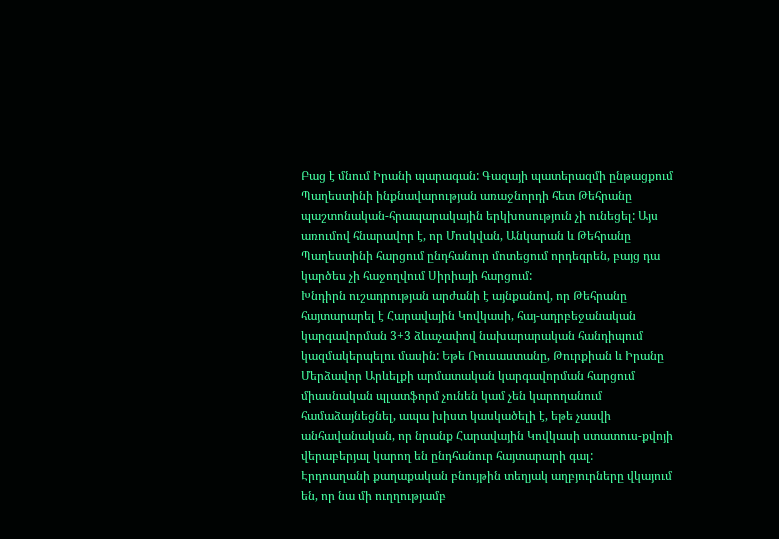Բաց է մնում Իրանի պարագան: Գազայի պատերազմի ընթացքում Պաղեստինի ինքնավարության առաջնորդի հետ Թեհրանը պաշտոնական-հրապարակային երկխոսություն չի ունեցել: Այս առումով հնարավոր է, որ Մոսկվան, Անկարան և Թեհրանը Պաղեստինի հարցում ընդհանուր մոտեցում որդեգրեն, բայց դա կարծես չի հաջողվում Սիրիայի հարցում:
Խնդիրն ուշադրության արժանի է այնքանով, որ Թեհրանը հայտարարել է Հարավային Կովկասի, հայ-ադրբեջանական կարգավորման 3+3 ձևաչափով նախարարական հանդիպում կազմակերպելու մասին: Եթե Ռուսաստանը, Թուրքիան և Իրանը Մերձավոր Արևելքի արմատական կարգավորման հարցում միասնական պլատֆորմ չունեն կամ չեն կարողանում համաձայնեցնել, ապա խիստ կասկածելի է, եթե չասվի անհավանական, որ նրանք Հարավային Կովկասի ստատուս-քվոյի վերաբերյալ կարող են ընդհանուր հայտարարի գալ:
Էրդոաղանի քաղաքական բնույթին տեղյակ աղբյուրները վկայում են, որ նա մի ուղղությամբ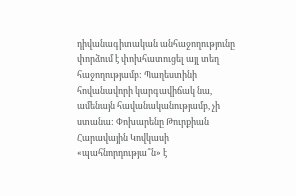դիվանագիտական անհաջողությունը փորձում է փոխհատուցել այլ տեղ հաջողությամբ: Պաղեստինի հովանավորի կարգավիճակ նա, ամենայն հավանականությամբ, չի ստանա: Փոխարենը Թուրքիան Հարավային Կովկասի «պահնորդությա՞ն» է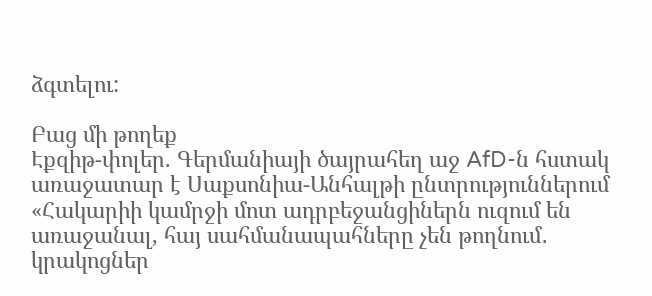ձգտելու:

Բաց մի թողեք
Էքզիթ-փոլեր. Գերմանիայի ծայրահեղ աջ AfD-ն հստակ առաջատար է Սաքսոնիա-Անհալթի ընտրություններում
«Հակարիի կամրջի մոտ ադրբեջանցիներն ուզում են առաջանալ, հայ սահմանապահները չեն թողնում․ կրակոցներ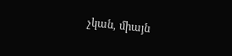չկան, միայն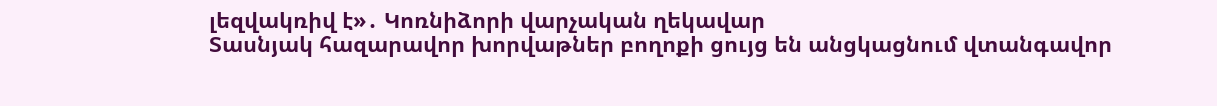լեզվակռիվ է»․ Կոռնիձորի վարչական ղեկավար
Տասնյակ հազարավոր խորվաթներ բողոքի ցույց են անցկացնում վտանգավոր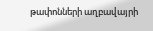թափոնների աղբավայրի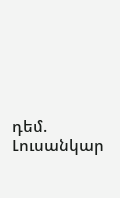դեմ. Լուսանկար